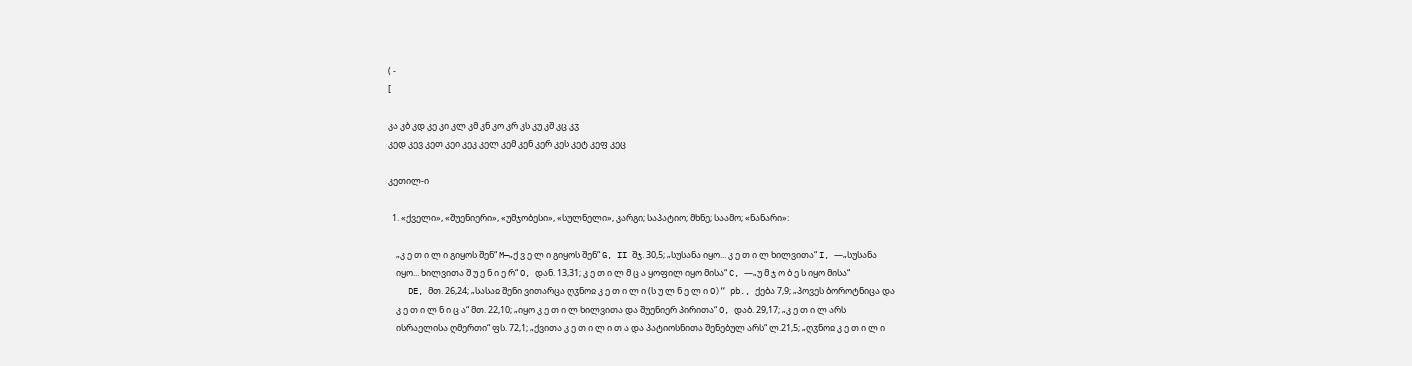( -
[

კა კბ კდ კე კი კლ კმ კნ კო კრ კს კუ კშ კც კჳ
კედ კევ კეთ კეი კეკ კელ კემ კენ კერ კეს კეტ კეფ კეც

კეთილ-ი

  1. «ქველი», «შუენიერი», «უმჯობესი», «სულნელი», კარგი; საპატიო; მხნე; საამო; «ნანარი»:

    „კ ე თ ი ლ ი გიყოს შენ“ M—„ქ ვ ე ლ ი გიყოს შენ“ G, II შჯ. 30,5; „სუსანა იყო... კ ე თ ი ლ ხილვითა“ I, —„სუსანა
    იყო... ხილვითა შ უ ე ნ ი ე რ“ O, დან. 13,31; კ ე თ ი ლ მ ც ა ყოფილ იყო მისა“ C, —„უ მ ჯ ო ბ ე ს იყო მისა“
    DE, მთ. 26,24; „სასაჲ შენი ვითარცა ღჳნოჲ კ ე თ ი ლ ი (ს უ ლ ნ ე ლ ი O)“ pb., ქება 7,9; „პოვეს ბოროტნიცა და
    კ ე თ ი ლ ნ ი ც ა“ მთ. 22,10; „იყო კ ე თ ი ლ ხილვითა და შუენიერ პირითა“ O, დაბ. 29,17; „კ ე თ ი ლ არს
    ისრაელისა ღმერთი“ ფს. 72,1; „ქვითა კ ე თ ი ლ ი თ ა და პატიოსნითა შენებულ არს“ ლ.21,5; „ღჳნოჲ კ ე თ ი ლ ი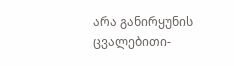არა განირყუნის ცვალებითი-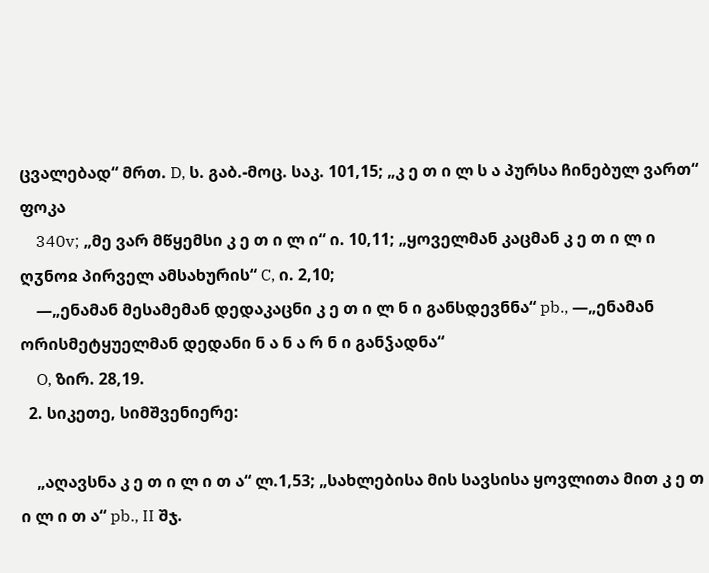ცვალებად“ მრთ. D, ს. გაბ.-მოც. საკ. 101,15; „კ ე თ ი ლ ს ა პურსა ჩინებულ ვართ“ ფოკა
    340v; „მე ვარ მწყემსი კ ე თ ი ლ ი“ ი. 10,11; „ყოველმან კაცმან კ ე თ ი ლ ი ღჳნოჲ პირველ ამსახურის“ C, ი. 2,10;
    —„ენამან მესამემან დედაკაცნი კ ე თ ი ლ ნ ი განსდევნნა“ pb., —„ენამან ორისმეტყუელმან დედანი ნ ა ნ ა რ ნ ი განჴადნა“
    O, ზირ. 28,19.
  2. სიკეთე, სიმშვენიერე:

    „აღავსნა კ ე თ ი ლ ი თ ა“ ლ.1,53; „სახლებისა მის სავსისა ყოვლითა მით კ ე თ ი ლ ი თ ა“ pb., II შჯ.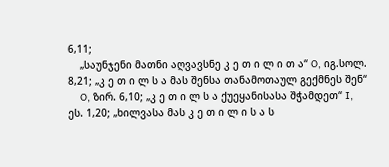6,11;
    „საუნჯენი მათნი აღვავსნე კ ე თ ი ლ ი თ ა“ O, იგ.სოლ. 8,21; „კ ე თ ი ლ ს ა მას შენსა თანამოთაულ გექმნეს შენ“
    O, ზირ. 6,10; „კ ე თ ი ლ ს ა ქუეყანისასა შჭამდეთ“ I, ეს. 1,20; „ხილვასა მას კ ე თ ი ლ ი ს ა ს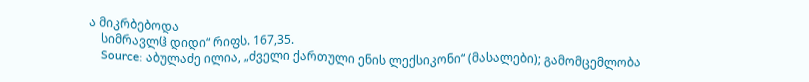ა მიკრბებოდა
    სიმრავლჱ დიდი“ რიფს. 167,35.
    Source: აბულაძე ილია, „ძველი ქართული ენის ლექსიკონი“ (მასალები); გამომცემლობა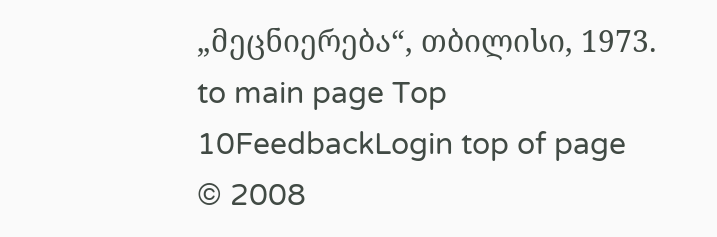„მეცნიერება“, თბილისი, 1973.
to main page Top 10FeedbackLogin top of page
© 2008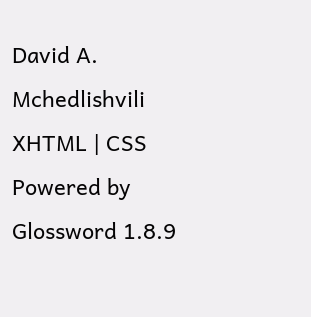David A. Mchedlishvili XHTML | CSS Powered by Glossword 1.8.9